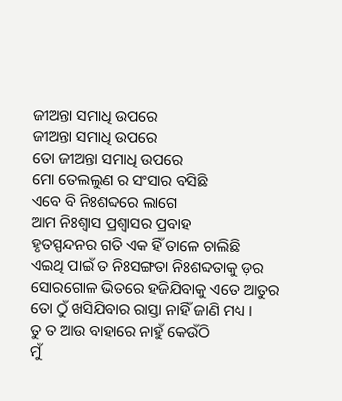ଜୀଅନ୍ତା ସମାଧି ଉପରେ
ଜୀଅନ୍ତା ସମାଧି ଉପରେ
ତୋ ଜୀଅନ୍ତା ସମାଧି ଉପରେ
ମୋ ତେଲଲୁଣ ର ସଂସାର ବସିଛି
ଏବେ ବି ନିଃଶବ୍ଦରେ ଲାଗେ
ଆମ ନିଃଶ୍ୱାସ ପ୍ରଶ୍ୱାସର ପ୍ରବାହ
ହୃତସ୍ପନ୍ଦନର ଗତି ଏକ ହିଁ ତାଳେ ଚାଲିଛି
ଏଇଥି ପାଇଁ ତ ନିଃସଙ୍ଗତା ନିଃଶବ୍ଦତାକୁ ଡ଼ର
ସୋରଗୋଳ ଭିତରେ ହଜିଯିବାକୁ ଏତେ ଆତୁର
ତୋ ଠୁଁ ଖସିଯିବାର ରାସ୍ତା ନାହିଁ ଜାଣି ମଧ୍ୟ ।
ତୁ ତ ଆଉ ବାହାରେ ନାହୁଁ କେଉଁଠି
ମୁଁ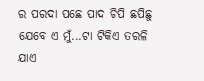ର ପରଦା ପଛେ ପାଦ ଚିପି ଛପିଛୁ
ଯେବେ ଏ ମୁଁ...ଟା ଟିକିଏ ତରଳି ଯାଏ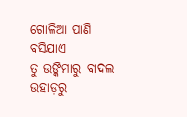ଗୋଳିଆ ପାଣି ବସିଯାଏ
ତୁ ଉଙ୍କିମାରୁ ବାଦଲ ଉହାଡ଼ରୁ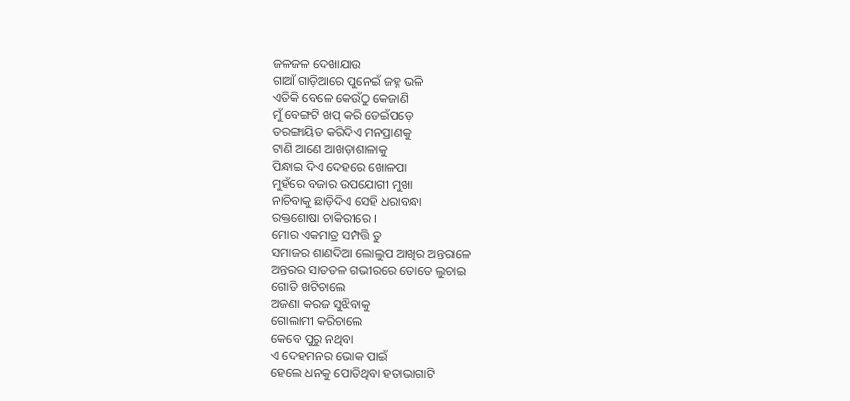ଜଳଜଳ ଦେଖାଯାଉ
ଗାଆଁ ଗାଡ଼ିଆରେ ପୁନେଇଁ ଜହ୍ନ ଭଳି
ଏତିକି ବେଳେ କେଉଁଠୁ କେଜାଣି
ମୁଁ ବେଙ୍ଗଟି ଖପ୍ କରି ଡେଇଁପଡ଼େ
ତରଙ୍ଗାୟିତ କରିଦିଏ ମନପ୍ରାଣକୁ
ଟାଣି ଆଣେ ଆଖଡ଼ାଶାଳାକୁ
ପିନ୍ଧାଇ ଦିଏ ଦେହରେ ଖୋଳପା
ମୁହଁରେ ବଜାର ଉପଯୋଗୀ ମୁଖା
ନାଚିବାକୁ ଛାଡ଼ିଦିଏ ସେହି ଧରାବନ୍ଧା
ରକ୍ତଶୋଷା ଚାକିରୀରେ ।
ମୋର ଏକମାତ୍ର ସମ୍ପତ୍ତି ତୁ
ସମାଜର ଶାଣଦିଆ ଲୋଲୁପ ଆଖିର ଅନ୍ତରାଳେ
ଅନ୍ତରର ସାତତଳ ଗଭୀରରେ ତୋତେ ଲୁଚାଇ
ଗୋତି ଖଟିଚାଲେ
ଅଜଣା କରଜ ସୁଝିବାକୁ
ଗୋଲାମୀ କରିଚାଲେ
କେବେ ପୁରୁ ନଥିବା
ଏ ଦେହମନର ଭୋକ ପାଇଁ
ହେଲେ ଧନକୁ ପୋତିଥିବା ହତାଭାଗାଟି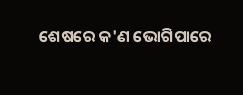ଶେଷରେ କ'ଣ ଭୋଗିପାରେ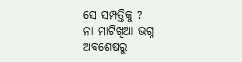ସେ ସମ୍ପତ୍ତିକୁ ?
ନା ମାଟିଖିଆ ଭଗ୍ନ ଅବଶେଷରୁ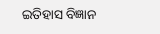ଇତିହାସ ବିଜ୍ଞାନ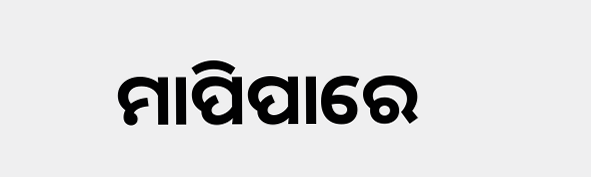ମାପିପାରେ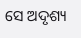ସେ ଅଦୃଶ୍ୟ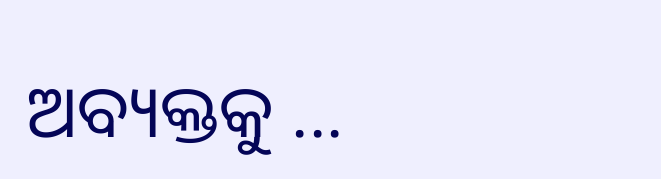ଅବ୍ୟକ୍ତକୁ ...